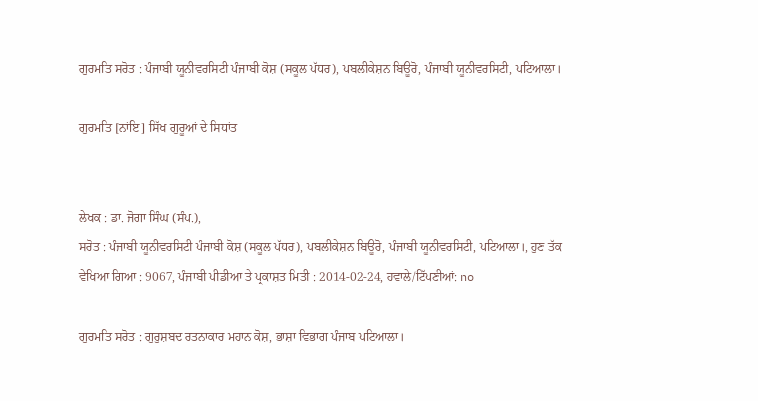ਗੁਰਮਤਿ ਸਰੋਤ : ਪੰਜਾਬੀ ਯੂਨੀਵਰਸਿਟੀ ਪੰਜਾਬੀ ਕੋਸ਼ (ਸਕੂਲ ਪੱਧਰ), ਪਬਲੀਕੇਸ਼ਨ ਬਿਊਰੋ, ਪੰਜਾਬੀ ਯੂਨੀਵਰਸਿਟੀ, ਪਟਿਆਲਾ।

ਗੁਰਮਤਿ [ਨਾਂਇ] ਸਿੱਖ ਗੁਰੂਆਂ ਦੇ ਸਿਧਾਂਤ


ਲੇਖਕ : ਡਾ. ਜੋਗਾ ਸਿੰਘ (ਸੰਪ.),
ਸਰੋਤ : ਪੰਜਾਬੀ ਯੂਨੀਵਰਸਿਟੀ ਪੰਜਾਬੀ ਕੋਸ਼ (ਸਕੂਲ ਪੱਧਰ), ਪਬਲੀਕੇਸ਼ਨ ਬਿਊਰੋ, ਪੰਜਾਬੀ ਯੂਨੀਵਰਸਿਟੀ, ਪਟਿਆਲਾ।, ਹੁਣ ਤੱਕ ਵੇਖਿਆ ਗਿਆ : 9067, ਪੰਜਾਬੀ ਪੀਡੀਆ ਤੇ ਪ੍ਰਕਾਸ਼ਤ ਮਿਤੀ : 2014-02-24, ਹਵਾਲੇ/ਟਿੱਪਣੀਆਂ: no

ਗੁਰਮਤਿ ਸਰੋਤ : ਗੁਰੁਸ਼ਬਦ ਰਤਨਾਕਾਰ ਮਹਾਨ ਕੋਸ਼, ਭਾਸ਼ਾ ਵਿਭਾਗ ਪੰਜਾਬ ਪਟਿਆਲਾ।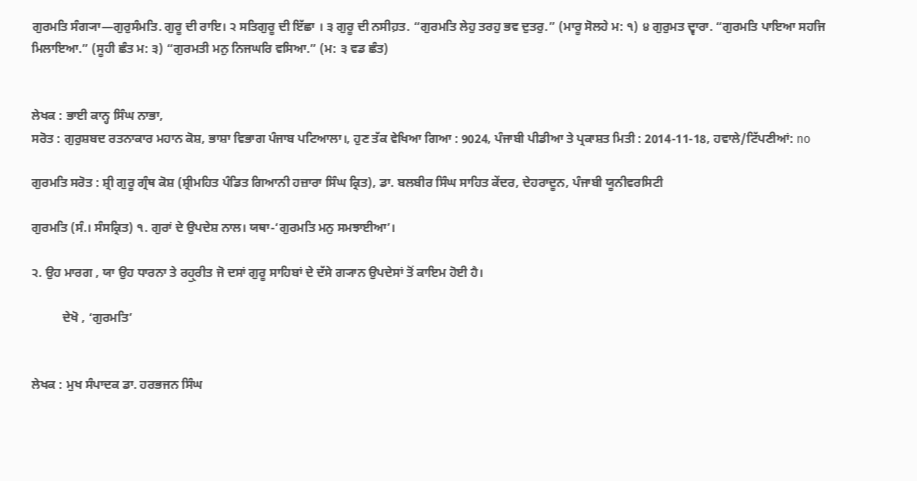ਗੁਰਮਤਿ ਸੰਗ੍ਯਾ—ਗੁਰੁਸੰਮਤਿ. ਗੁਰੂ ਦੀ ਰਾਇ। ੨ ਸਤਿਗੁਰੂ ਦੀ ਇੱਛਾ । ੩ ਗੁਰੂ ਦੀ ਨਸੀਹ਼ਤ. “ਗੁਰਮਤਿ ਲੇਹੁ ਤਰਹੁ ਭਵ ਦੁਤਰੁ.” (ਮਾਰੂ ਸੋਲਹੇ ਮ: ੧) ੪ ਗੁਰੁਮਤ ਦ੍ਵਾਰਾ. “ਗੁਰਮਤਿ ਪਾਇਆ ਸਹਜਿ ਮਿਲਾਇਆ.” (ਸੂਹੀ ਛੰਤ ਮ: ੩) “ਗੁਰਮਤੀ ਮਨੁ ਨਿਜਘਰਿ ਵਸਿਆ.” (ਮ: ੩ ਵਡ ਛੰਤ)


ਲੇਖਕ : ਭਾਈ ਕਾਨ੍ਹ ਸਿੰਘ ਨਾਭਾ,
ਸਰੋਤ : ਗੁਰੁਸ਼ਬਦ ਰਤਨਾਕਾਰ ਮਹਾਨ ਕੋਸ਼, ਭਾਸ਼ਾ ਵਿਭਾਗ ਪੰਜਾਬ ਪਟਿਆਲਾ।, ਹੁਣ ਤੱਕ ਵੇਖਿਆ ਗਿਆ : 9024, ਪੰਜਾਬੀ ਪੀਡੀਆ ਤੇ ਪ੍ਰਕਾਸ਼ਤ ਮਿਤੀ : 2014-11-18, ਹਵਾਲੇ/ਟਿੱਪਣੀਆਂ: no

ਗੁਰਮਤਿ ਸਰੋਤ : ਸ਼੍ਰੀ ਗੁਰੂ ਗ੍ਰੰਥ ਕੋਸ਼ (ਸ਼੍ਰੀਮਹਿਤ ਪੰਡਿਤ ਗਿਆਨੀ ਹਜ਼ਾਰਾ ਸਿੰਘ ਕ੍ਰਿਤ), ਡਾ. ਬਲਬੀਰ ਸਿੰਘ ਸਾਹਿਤ ਕੇਂਦਰ, ਦੇਹਰਾਦੂਨ, ਪੰਜਾਬੀ ਯੂਨੀਵਰਸਿਟੀ

ਗੁਰਮਤਿ (ਸੰ.। ਸੰਸਕ੍ਰਿਤ) ੧. ਗੁਰਾਂ ਦੇ ਉਪਦੇਸ਼ ਨਾਲ। ਯਥਾ-‘ਗੁਰਮਤਿ ਮਨੁ ਸਮਝਾਈਆ’।

੨. ਉਹ ਮਾਰਗ , ਯਾ ਉਹ ਧਾਰਨਾ ਤੇ ਰਹੁੑਰੀਤ ਜੋ ਦਸਾਂ ਗੁਰੂ ਸਾਹਿਬਾਂ ਦੇ ਦੱਸੇ ਗ੍ਯਾਨ ਉਪਦੇਸਾਂ ਤੋਂ ਕਾਇਮ ਹੋਈ ਹੈ।

          ਦੇਖੋ , ‘ਗੁਰਮਤਿ’


ਲੇਖਕ : ਮੁਖ ਸੰਪਾਦਕ ਡਾ. ਹਰਭਜਨ ਸਿੰਘ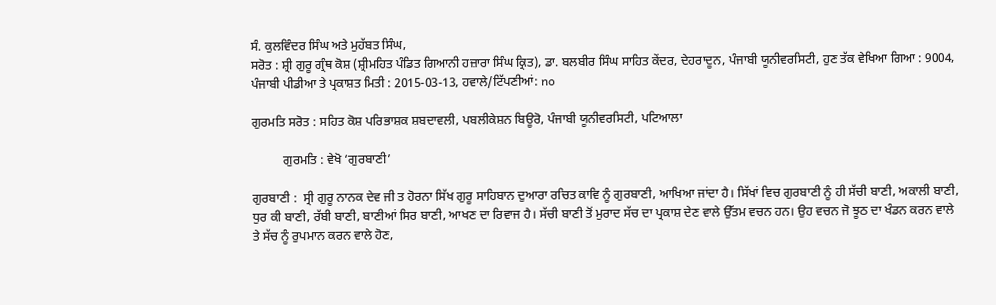ਸੰ. ਕੁਲਵਿੰਦਰ ਸਿੰਘ ਅਤੇ ਮੁਹੱਬਤ ਸਿੰਘ,
ਸਰੋਤ : ਸ਼੍ਰੀ ਗੁਰੂ ਗ੍ਰੰਥ ਕੋਸ਼ (ਸ਼੍ਰੀਮਹਿਤ ਪੰਡਿਤ ਗਿਆਨੀ ਹਜ਼ਾਰਾ ਸਿੰਘ ਕ੍ਰਿਤ), ਡਾ. ਬਲਬੀਰ ਸਿੰਘ ਸਾਹਿਤ ਕੇਂਦਰ, ਦੇਹਰਾਦੂਨ, ਪੰਜਾਬੀ ਯੂਨੀਵਰਸਿਟੀ, ਹੁਣ ਤੱਕ ਵੇਖਿਆ ਗਿਆ : 9004, ਪੰਜਾਬੀ ਪੀਡੀਆ ਤੇ ਪ੍ਰਕਾਸ਼ਤ ਮਿਤੀ : 2015-03-13, ਹਵਾਲੇ/ਟਿੱਪਣੀਆਂ: no

ਗੁਰਮਤਿ ਸਰੋਤ : ਸਹਿਤ ਕੋਸ਼ ਪਰਿਭਾਸ਼ਕ ਸ਼ਬਦਾਵਲੀ, ਪਬਲੀਕੇਸ਼ਨ ਬਿਊਰੋ, ਪੰਜਾਬੀ ਯੂਨੀਵਰਸਿਟੀ, ਪਟਿਆਲਾ

          ਗੁਰਮਤਿ : ਵੇਖੋ ‘ਗੁਰਬਾਣੀ’

ਗੁਰਬਾਣੀ :  ਸ੍ਰੀ ਗੁਰੂ ਨਾਨਕ ਦੇਵ ਜੀ ਤ ਹੋਰਨਾ ਸਿੱਖ ਗੁਰੂ ਸਾਹਿਬਾਨ ਦੁਆਰਾ ਰਚਿਤ ਕਾਵਿ ਨੂੰ ਗੁਰਬਾਣੀ, ਆਖਿਆ ਜਾਂਦਾ ਹੈ। ਸਿੱਖਾਂ ਵਿਚ ਗੁਰਬਾਣੀ ਨੂੰ ਹੀ ਸੱਚੀ ਬਾਣੀ, ਅਕਾਲੀ ਬਾਣੀ, ਧੁਰ ਕੀ ਬਾਣੀ, ਰੱਬੀ ਬਾਣੀ, ਬਾਣੀਆਂ ਸਿਰ ਬਾਣੀ, ਆਖਣ ਦਾ ਰਿਵਾਜ ਹੈ। ਸੱਚੀ ਬਾਣੀ ਤੋਂ ਮੁਰਾਦ ਸੱਚ ਦਾ ਪ੍ਰਕਾਸ਼ ਦੇਣ ਵਾਲੇ ਉੱਤਮ ਵਚਨ ਹਨ। ਉਹ ਵਚਨ ਜੋ ਝੂਠ ਦਾ ਖੰਡਨ ਕਰਨ ਵਾਲੇ ਤੇ ਸੱਚ ਨੂੰ ਰੁਪਮਾਨ ਕਰਨ ਵਾਲੇ ਹੋਣ,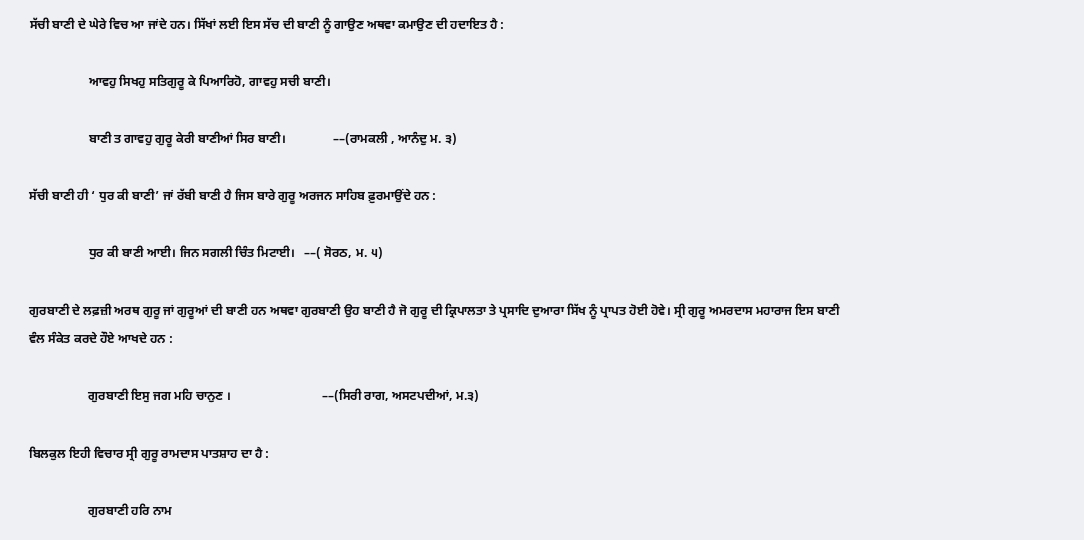ਸੱਚੀ ਬਾਣੀ ਦੇ ਘੇਰੇ ਵਿਚ ਆ ਜਾਂਦੇ ਹਨ। ਸਿੱਖਾਂ ਲਈ ਇਸ ਸੱਚ ਦੀ ਬਾਣੀ ਨੂੰ ਗਾਉਣ ਅਥਵਾ ਕਮਾਉਣ ਦੀ ਹਦਾਇਤ ਹੈ :

                   ਆਵਹੁ ਸਿਖਹੁ ਸਤਿਗੁਰੂ ਕੇ ਪਿਆਰਿਹੋ, ਗਾਵਹੁ ਸਚੀ ਬਾਣੀ।

                   ਬਾਣੀ ਤ ਗਾਵਹੁ ਗੁਰੂ ਕੇਰੀ ਬਾਣੀਆਂ ਸਿਰ ਬਾਣੀ।               ––(ਰਾਮਕਲੀ , ਆਨੰਦੁ ਮ. ੩)

ਸੱਚੀ ਬਾਣੀ ਹੀ ‘ ਧੁਰ ਕੀ ਬਾਣੀ’ ਜਾਂ ਰੱਬੀ ਬਾਣੀ ਹੈ ਜਿਸ ਬਾਰੇ ਗੁਰੂ ਅਰਜਨ ਸਾਹਿਬ ਫ਼ੁਰਮਾਉਂਦੇ ਹਨ :

                   ਧੁਰ ਕੀ ਬਾਣੀ ਆਈ। ਜਿਨ ਸਗਲੀ ਚਿੰਤ ਮਿਟਾਈ।   ––( ਸੋਰਠ, ਮ. ੫)

ਗੁਰਬਾਣੀ ਦੇ ਲਫ਼ਜ਼ੀ ਅਰਥ ਗੁਰੂ ਜਾਂ ਗੁਰੂਆਂ ਦੀ ਬਾਣੀ ਹਨ ਅਥਵਾ ਗੁਰਬਾਣੀ ਉਹ ਬਾਣੀ ਹੈ ਜੋ ਗੁਰੂ ਦੀ ਕ੍ਰਿਪਾਲਤਾ ਤੇ ਪ੍ਰਸਾਦਿ ਦੁਆਰਾ ਸਿੱਖ ਨੂੰ ਪ੍ਰਾਪਤ ਹੋਈ ਹੋਵੇ। ਸ੍ਰੀ ਗੁਰੂ ਅਮਰਦਾਸ ਮਹਾਰਾਜ ਇਸ ਬਾਣੀ ਵੰਲ ਸੰਕੇਤ ਕਰਦੇ ਹੌਏ ਆਖਦੇ ਹਨ :

                   ਗੁਰਬਾਣੀ ਇਸੁ ਜਗ ਮਹਿ ਚਾਨੁਣ ।                             ––(ਸਿਰੀ ਰਾਗ, ਅਸਟਪਦੀਆਂ, ਮ.੩)

ਬਿਲਕੁਲ ਇਹੀ ਵਿਚਾਰ ਸ੍ਰੀ ਗੁਰੂ ਰਾਮਦਾਸ ਪਾਤਸ਼ਾਹ ਦਾ ਹੈ :

                   ਗੁਰਬਾਣੀ ਹਰਿ ਨਾਮ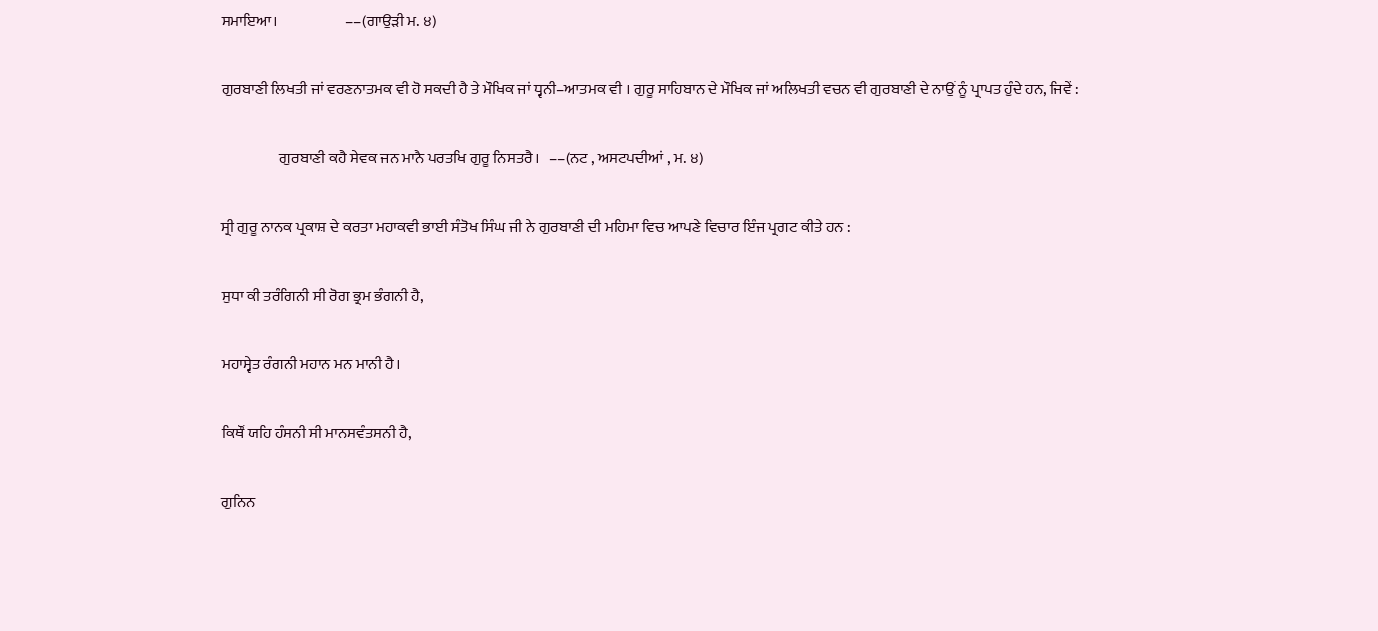ਸਮਾਇਆ।                      ––(ਗਾਉੜੀ ਮ. ੪)

ਗੁਰਬਾਣੀ ਲਿਖਤੀ ਜਾਂ ਵਰਣਨਾਤਮਕ ਵੀ ਹੋ ਸਕਦੀ ਹੈ ਤੇ ਮੌਖਿਕ ਜਾਂ ਧ੍ਵਨੀ–ਆਤਮਕ ਵੀ । ਗੁਰੂ ਸਾਹਿਬਾਨ ਦੇ ਮੌਖਿਕ ਜਾਂ ਅਲਿਖਤੀ ਵਚਨ ਵੀ ਗੁਰਬਾਣੀ ਦੇ ਨਾਉਂ ਨੂੰ ਪ੍ਰਾਪਤ ਹੁੰਦੇ ਹਨ, ਜਿਵੇਂ :

                   ਗੁਰਬਾਣੀ ਕਹੈ ਸੇਵਕ ਜਨ ਮਾਨੈ ਪਰਤਖਿ ਗੁਰੂ ਨਿਸਤਰੈ।   ––(ਨਟ , ਅਸਟਪਦੀਆਂ , ਮ. ੪)

ਸ੍ਰੀ ਗੁਰੂ ਨਾਨਕ ਪ੍ਰਕਾਸ਼ ਦੇ ਕਰਤਾ ਮਹਾਕਵੀ ਭਾਈ ਸੰਤੋਖ ਸਿੰਘ ਜੀ ਨੇ ਗੁਰਬਾਣੀ ਦੀ ਮਹਿਮਾ ਵਿਚ ਆਪਣੇ ਵਿਚਾਰ ਇੰਜ ਪ੍ਰਗਟ ਕੀਤੇ ਹਨ :

ਸੁਧਾ ਕੀ ਤਰੰਗਿਨੀ ਸੀ ਰੋਗ ਭ੍ਰਮ ਭੰਗਨੀ ਹੈ,

ਮਹਾਸ੍ਵੇਤ ਰੰਗਨੀ ਮਹਾਨ ਮਨ ਮਾਨੀ ਹੈ।

ਕਿਥੌਂ ਯਹਿ ਹੰਸਨੀ ਸੀ ਮਾਨਸਵੰਤਸਨੀ ਹੈ,

ਗੁਨਿਨ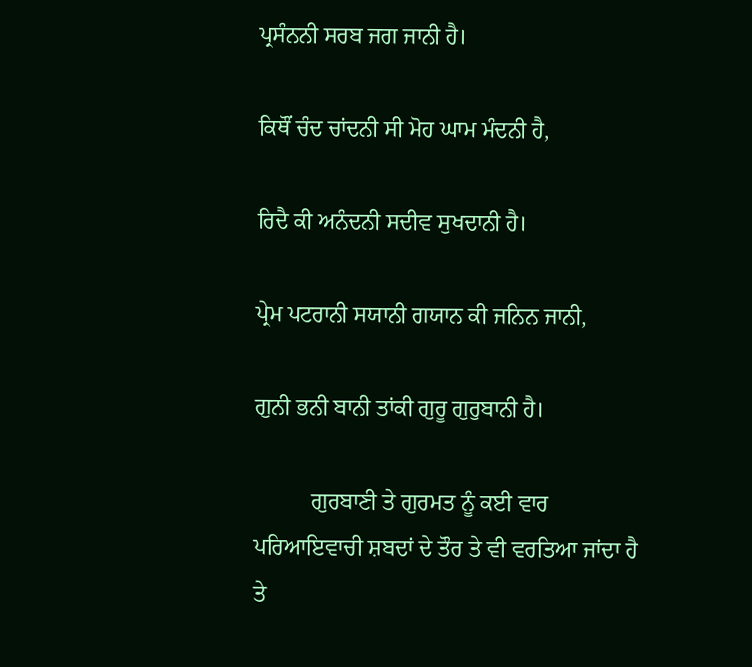ਪ੍ਰਸੰਨਨੀ ਸਰਬ ਜਗ ਜਾਨੀ ਹੈ।

ਕਿਥੌਂ ਚੰਦ ਚਾਂਦਨੀ ਸੀ ਮੋਹ ਘਾਮ ਮੰਦਨੀ ਹੈ,

ਰਿਦੈ ਕੀ ਅਨੰਦਨੀ ਸਦੀਵ ਸੁਖਦਾਨੀ ਹੈ।

ਪ੍ਰੇਮ ਪਟਰਾਨੀ ਸਯਾਨੀ ਗਯਾਨ ਕੀ ਜਨਿਨ ਜਾਨੀ,

ਗੁਨੀ ਭਨੀ ਬਾਨੀ ਤਾਂਕੀ ਗੁਰੂ ਗੁਰੁਬਾਨੀ ਹੈ।

          ਗੁਰਬਾਣੀ ਤੇ ਗੁਰਮਤ ਨੂੰ ਕਈ ਵਾਰ ਪਰਿਆਇਵਾਚੀ ਸ਼ਬਦਾਂ ਦੇ ਤੌਰ ਤੇ ਵੀ ਵਰਤਿਆ ਜਾਂਦਾ ਹੈ ਤੇ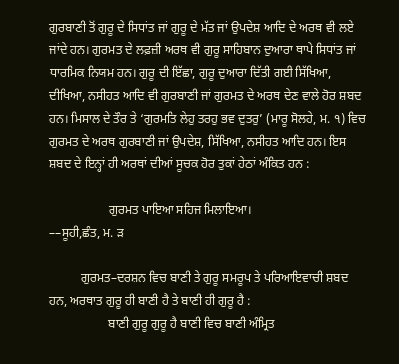ਗੁਰਬਾਣੀ ਤੋਂ ਗੁਰੂ ਦੇ ਸਿਧਾਂਤ ਜਾਂ ਗੁਰੂ ਦੇ ਮੱਤ ਜਾਂ ਉਪਦੇਸ਼ ਆਦਿ ਦੇ ਅਰਥ ਵੀ ਲਏ ਜਾਂਦੇ ਹਨ। ਗੁਰਮਤ ਦੇ ਲਫ਼ਜ਼ੀ ਅਰਥ ਵੀ ਗੁਰੂ ਸਾਹਿਬਾਨ ਦੁਆਰਾ ਥਾਪੇ ਸਿਧਾਂਤ ਜਾਂ ਧਾਰਮਿਕ ਨਿਯਮ ਹਨ। ਗੁਰੂ ਦੀ ਇੱਛਾ, ਗੁਰੂ ਦੁਆਰਾ ਦਿੱਤੀ ਗਈ ਸਿੱਖਿਆ, ਦੀਖਿਆ, ਨਸੀਹਤ ਆਦਿ ਵੀ ਗੁਰਬਾਣੀ ਜਾਂ ਗੁਰਮਤ ਦੇ ਅਰਥ ਦੇਣ ਵਾਲੇ ਹੋਰ ਸ਼ਬਦ ਹਨ। ਮਿਸਾਲ ਦੇ ਤੌਰ ਤੇ ‘ਗੁਰਮਤਿ ਲੇਹੁ ਤਰਹੁ ਭਵ ਦੁਤਰੁ’ (ਮਾਰੂ ਸੋਲਹੇ, ਮ. ੧) ਵਿਚ ਗੁਰਮਤ ਦੇ ਅਰਥ ਗੁਰਬਾਣੀ ਜਾਂ ਉਪਦੇਸ਼, ਸਿੱਖਿਆ, ਨਸੀਹਤ ਆਦਿ ਹਨ। ਇਸ ਸ਼ਬਦ ਦੇ ਇਨ੍ਹਾਂ ਹੀ ਅਰਥਾਂ ਦੀਆਂ ਸੂਚਕ ਹੋਰ ਤੁਕਾਂ ਹੇਠਾਂ ਅੰਕਿਤ ਹਨ :

                   ਗੁਰਮਤ ਪਾਇਆ ਸਹਿਜ ਮਿਲਾਇਆ।                                    ––ਸੂਹੀ,ਛੰਤ, ਮ. ੜ

          ਗੁਰਮਤ–ਦਰਸ਼ਨ ਵਿਚ ਬਾਣੀ ਤੇ ਗੁਰੂ ਸਮਰੂਪ ਤੇ ਪਰਿਆਇਵਾਚੀ ਸ਼ਬਦ ਹਨ, ਅਰਥਾਤ ਗੁਰੂ ਹੀ ਬਾਣੀ ਹੈ ਤੇ ਬਾਣੀ ਹੀ ਗੁਰੂ ਹੈ :
                   ਬਾਣੀ ਗੁਰੂ ਗੁਰੂ ਹੈ ਬਾਣੀ ਵਿਚ ਬਾਣੀ ਅੰਮ੍ਰਿਤ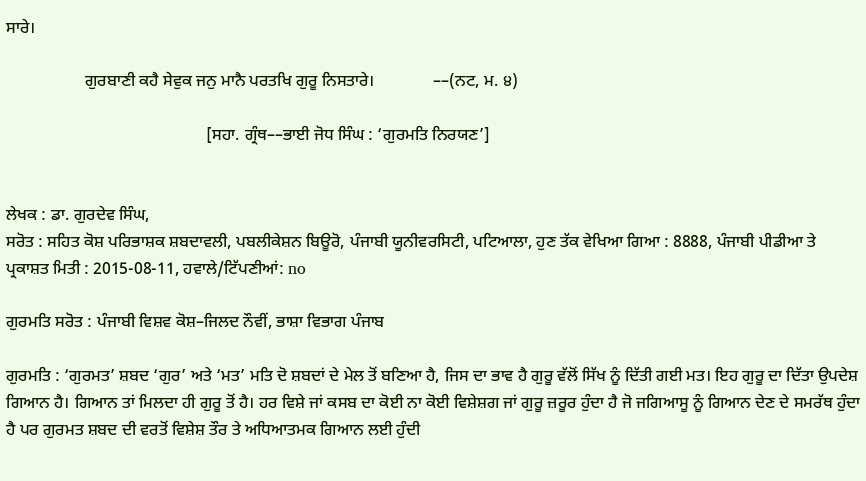ਸਾਰੇ।

                   ਗੁਰਬਾਣੀ ਕਹੈ ਸੇਵੁਕ ਜਨੁ ਮਾਨੈ ਪਰਤਖਿ ਗੁਰੂ ਨਿਸਤਾਰੇ।              ––(ਨਟ, ਮ. ੪)

                                                [ਸਹਾ. ਗ੍ਰੰਥ––ਭਾਈ ਜੋਧ ਸਿੰਘ : ‘ਗੁਰਮਤਿ ਨਿਰਯਣ’]


ਲੇਖਕ : ਡਾ. ਗੁਰਦੇਵ ਸਿੰਘ,
ਸਰੋਤ : ਸਹਿਤ ਕੋਸ਼ ਪਰਿਭਾਸ਼ਕ ਸ਼ਬਦਾਵਲੀ, ਪਬਲੀਕੇਸ਼ਨ ਬਿਊਰੋ, ਪੰਜਾਬੀ ਯੂਨੀਵਰਸਿਟੀ, ਪਟਿਆਲਾ, ਹੁਣ ਤੱਕ ਵੇਖਿਆ ਗਿਆ : 8888, ਪੰਜਾਬੀ ਪੀਡੀਆ ਤੇ ਪ੍ਰਕਾਸ਼ਤ ਮਿਤੀ : 2015-08-11, ਹਵਾਲੇ/ਟਿੱਪਣੀਆਂ: no

ਗੁਰਮਤਿ ਸਰੋਤ : ਪੰਜਾਬੀ ਵਿਸ਼ਵ ਕੋਸ਼–ਜਿਲਦ ਨੌਵੀਂ, ਭਾਸ਼ਾ ਵਿਭਾਗ ਪੰਜਾਬ

ਗੁਰਮਤਿ : ‘ਗੁਰਮਤ’ ਸ਼ਬਦ ‘ਗੁਰ’ ਅਤੇ ‘ਮਤ’ ਮਤਿ ਦੋ ਸ਼ਬਦਾਂ ਦੇ ਮੇਲ ਤੋਂ ਬਣਿਆ ਹੈ, ਜਿਸ ਦਾ ਭਾਵ ਹੈ ਗੁਰੂ ਵੱਲੋਂ ਸਿੱਖ ਨੂੰ ਦਿੱਤੀ ਗਈ ਮਤ। ਇਹ ਗੁਰੂ ਦਾ ਦਿੱਤਾ ਉਪਦੇਸ਼ ਗਿਆਨ ਹੈ। ਗਿਆਨ ਤਾਂ ਮਿਲਦਾ ਹੀ ਗੁਰੂ ਤੋਂ ਹੈ। ਹਰ ਵਿਸ਼ੇ ਜਾਂ ਕਸਬ ਦਾ ਕੋਈ ਨਾ ਕੋਈ ਵਿਸ਼ੇਸ਼ਗ ਜਾਂ ਗੁਰੂ ਜ਼ਰੂਰ ਹੁੰਦਾ ਹੈ ਜੋ ਜਗਿਆਸੂ ਨੂੰ ਗਿਆਨ ਦੇਣ ਦੇ ਸਮਰੱਥ ਹੁੰਦਾ ਹੈ ਪਰ ਗੁਰਮਤ ਸ਼ਬਦ ਦੀ ਵਰਤੋਂ ਵਿਸ਼ੇਸ਼ ਤੌਰ ਤੇ ਅਧਿਆਤਮਕ ਗਿਆਨ ਲਈ ਹੁੰਦੀ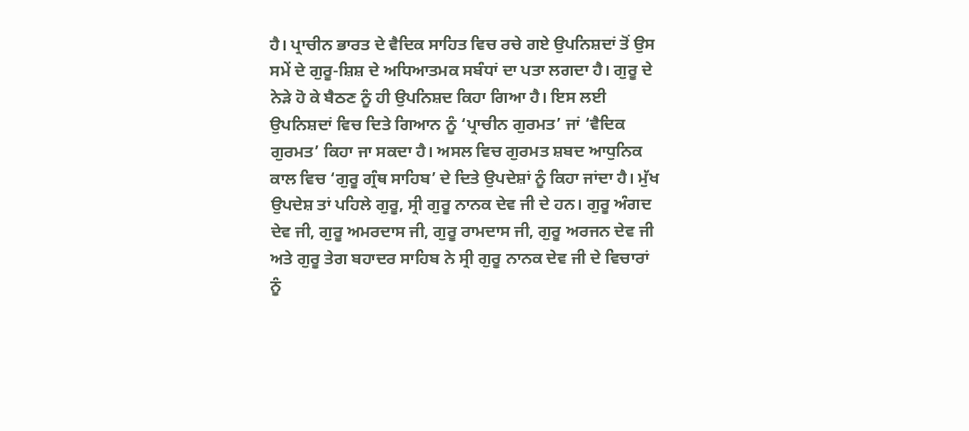ਹੈ। ਪ੍ਰਾਚੀਨ ਭਾਰਤ ਦੇ ਵੈਦਿਕ ਸਾਹਿਤ ਵਿਚ ਰਚੇ ਗਏ ਉਪਨਿਸ਼ਦਾਂ ਤੋਂ ਉਸ ਸਮੇਂ ਦੇ ਗੁਰੂ-ਸ਼ਿਸ਼ ਦੇ ਅਧਿਆਤਮਕ ਸਬੰਧਾਂ ਦਾ ਪਤਾ ਲਗਦਾ ਹੈ। ਗੁਰੂ ਦੇ ਨੇੜੇ ਹੋ ਕੇ ਬੈਠਣ ਨੂੰ ਹੀ ਉਪਨਿਸ਼ਦ ਕਿਹਾ ਗਿਆ ਹੈ। ਇਸ ਲਈ ਉਪਨਿਸ਼ਦਾਂ ਵਿਚ ਦਿਤੇ ਗਿਆਨ ਨੂੰ ‘ਪ੍ਰਾਚੀਨ ਗੁਰਮਤ’ ਜਾਂ ‘ਵੈਦਿਕ ਗੁਰਮਤ’ ਕਿਹਾ ਜਾ ਸਕਦਾ ਹੈ। ਅਸਲ ਵਿਚ ਗੁਰਮਤ ਸ਼ਬਦ ਆਧੁਨਿਕ ਕਾਲ ਵਿਚ ‘ਗੁਰੂ ਗ੍ਰੰਥ ਸਾਹਿਬ’ ਦੇ ਦਿਤੇ ਉਪਦੇਸ਼ਾਂ ਨੂੰ ਕਿਹਾ ਜਾਂਦਾ ਹੈ। ਮੁੱਖ ਉਪਦੇਸ਼ ਤਾਂ ਪਹਿਲੇ ਗੁਰੂ, ਸ੍ਰੀ ਗੁਰੂ ਨਾਨਕ ਦੇਵ ਜੀ ਦੇ ਹਨ। ਗੁਰੂ ਅੰਗਦ ਦੇਵ ਜੀ, ਗੁਰੂ ਅਮਰਦਾਸ ਜੀ, ਗੁਰੂ ਰਾਮਦਾਸ ਜੀ, ਗੁਰੂ ਅਰਜਨ ਦੇਵ ਜੀ ਅਤੇ ਗੁਰੂ ਤੇਗ ਬਹਾਦਰ ਸਾਹਿਬ ਨੇ ਸ੍ਰੀ ਗੁਰੂ ਨਾਨਕ ਦੇਵ ਜੀ ਦੇ ਵਿਚਾਰਾਂ ਨੂੰ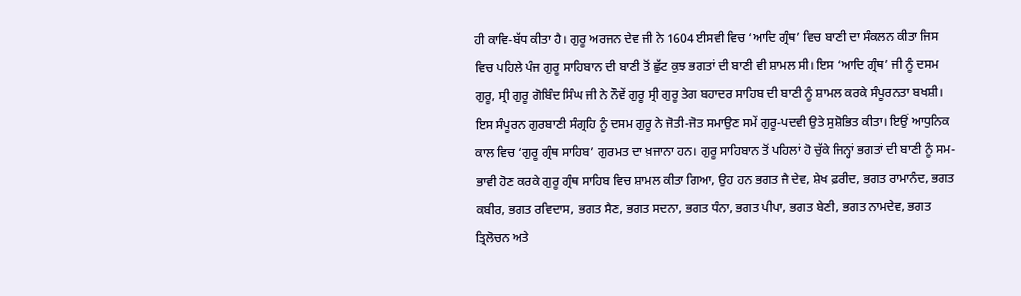ਹੀ ਕਾਵਿ-ਬੱਧ ਕੀਤਾ ਹੈ। ਗੁਰੂ ਅਰਜਨ ਦੇਵ ਜੀ ਨੇ 1604 ਈਸਵੀ ਵਿਚ ‘ਆਦਿ ਗ੍ਰੰਥ’ ਵਿਚ ਬਾਣੀ ਦਾ ਸੰਕਲਨ ਕੀਤਾ ਜਿਸ ਵਿਚ ਪਹਿਲੇ ਪੰਜ ਗੁਰੂ ਸਾਹਿਬਾਨ ਦੀ ਬਾਣੀ ਤੋਂ ਛੁੱਟ ਕੁਝ ਭਗਤਾਂ ਦੀ ਬਾਣੀ ਵੀ ਸ਼ਾਮਲ ਸੀ। ਇਸ ‘ਆਦਿ ਗ੍ਰੰਥ’ ਜੀ ਨੂੰ ਦਸਮ ਗੁਰੂ, ਸ੍ਰੀ ਗੁਰੂ ਗੋਬਿੰਦ ਸਿੰਘ ਜੀ ਨੇ ਨੌਵੇਂ ਗੁਰੂ ਸ੍ਰੀ ਗੁਰੂ ਤੇਗ ਬਹਾਦਰ ਸਾਹਿਬ ਦੀ ਬਾਣੀ ਨੂੰ ਸ਼ਾਮਲ ਕਰਕੇ ਸੰਪੂਰਨਤਾ ਬਖਸ਼ੀ। ਇਸ ਸੰਪੂਰਨ ਗੁਰਬਾਣੀ ਸੰਗ੍ਰਹਿ ਨੂੰ ਦਸਮ ਗੁਰੂ ਨੇ ਜੋਤੀ-ਜੋਤ ਸਮਾਉਣ ਸਮੇਂ ਗੁਰੂ-ਪਦਵੀ ਉਤੇ ਸੁਸ਼ੋਭਿਤ ਕੀਤਾ। ਇਉਂ ਆਧੁਨਿਕ ਕਾਲ ਵਿਚ ‘ਗੁਰੂ ਗ੍ਰੰਥ ਸਾਹਿਬ’ ਗੁਰਮਤ ਦਾ ਖ਼ਜਾਨਾ ਹਨ। ਗੁਰੂ ਸਾਹਿਬਾਨ ਤੋਂ ਪਹਿਲਾਂ ਹੋ ਚੁੱਕੇ ਜਿਨ੍ਹਾਂ ਭਗਤਾਂ ਦੀ ਬਾਣੀ ਨੂੰ ਸਮ-ਭਾਵੀ ਹੋਣ ਕਰਕੇ ਗੁਰੂ ਗ੍ਰੰਥ ਸਾਹਿਬ ਵਿਚ ਸ਼ਾਮਲ ਕੀਤਾ ਗਿਆ, ਉਹ ਹਨ ਭਗਤ ਜੈ ਦੇਵ, ਸ਼ੇਖ ਫ਼ਰੀਦ, ਭਗਤ ਰਾਮਾਨੰਦ, ਭਗਤ ਕਬੀਰ, ਭਗਤ ਰਵਿਦਾਸ, ਭਗਤ ਸੈਣ, ਭਗਤ ਸਦਨਾ, ਭਗਤ ਧੰਨਾ, ਭਗਤ ਪੀਪਾ, ਭਗਤ ਬੇਣੀ, ਭਗਤ ਨਾਮਦੇਵ, ਭਗਤ ਤ੍ਰਿਲੋਚਨ ਅਤੇ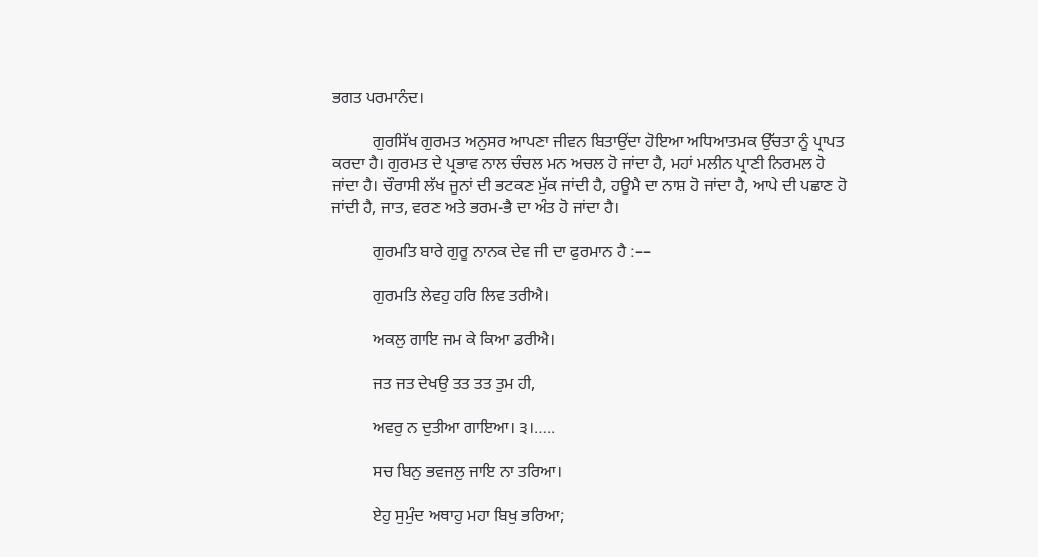ਭਗਤ ਪਰਮਾਨੰਦ।

          ਗੁਰਸਿੱਖ ਗੁਰਮਤ ਅਨੁਸਰ ਆਪਣਾ ਜੀਵਨ ਬਿਤਾਉਂਦਾ ਹੋਇਆ ਅਧਿਆਤਮਕ ਉੱਚਤਾ ਨੂੰ ਪ੍ਰਾਪਤ ਕਰਦਾ ਹੈ। ਗੁਰਮਤ ਦੇ ਪ੍ਰਭਾਵ ਨਾਲ ਚੰਚਲ ਮਨ ਅਚਲ ਹੋ ਜਾਂਦਾ ਹੈ, ਮਹਾਂ ਮਲੀਨ ਪ੍ਰਾਣੀ ਨਿਰਮਲ ਹੋ ਜਾਂਦਾ ਹੈ। ਚੌਰਾਸੀ ਲੱਖ ਜੂਨਾਂ ਦੀ ਭਟਕਣ ਮੁੱਕ ਜਾਂਦੀ ਹੈ, ਹਊਮੈ ਦਾ ਨਾਸ਼ ਹੋ ਜਾਂਦਾ ਹੈ, ਆਪੇ ਦੀ ਪਛਾਣ ਹੋ ਜਾਂਦੀ ਹੈ, ਜਾਤ, ਵਰਣ ਅਤੇ ਭਰਮ-ਭੈ ਦਾ ਅੰਤ ਹੋ ਜਾਂਦਾ ਹੈ।

          ਗੁਰਮਤਿ ਬਾਰੇ ਗੁਰੂ ਨਾਨਕ ਦੇਵ ਜੀ ਦਾ ਫੁਰਮਾਨ ਹੈ :––

          ਗੁਰਮਤਿ ਲੇਵਹੁ ਹਰਿ ਲਿਵ ਤਰੀਐ।

          ਅਕਲੁ ਗਾਇ ਜਮ ਕੇ ਕਿਆ ਡਰੀਐ।

          ਜਤ ਜਤ ਦੇਖਉ ਤਤ ਤਤ ਤੁਮ ਹੀ,

          ਅਵਰੁ ਨ ਦੁਤੀਆ ਗਾਇਆ। ੩।…..

          ਸਚ ਬਿਨੁ ਭਵਜਲੁ ਜਾਇ ਨਾ ਤਰਿਆ।

          ਏਹੁ ਸੁਮੁੰਦ ਅਥਾਹੁ ਮਹਾ ਬਿਖੁ ਭਰਿਆ;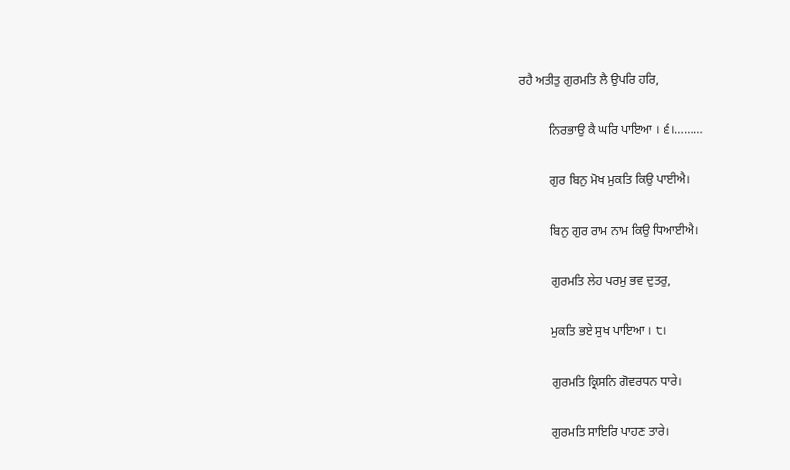ਰਹੈ ਅਤੀਤੁ ਗੁਰਮਤਿ ਲੈ ਉਪਰਿ ਹਰਿ,

          ਨਿਰਭਾਉ ਕੈ ਘਰਿ ਪਾਇਆ । ੬।………

          ਗੁਰ ਬਿਨੁ ਮੋਖ ਮੁਕਤਿ ਕਿਉ ਪਾਈਐ।

          ਬਿਨੁ ਗੁਰ ਰਾਮ ਨਾਮ ਕਿਉ ਧਿਆਈਐ।

          ਗੁਰਮਤਿ ਲੇਹ ਪਰਮੁ ਭਵ ਦੁਤਰੁ,

          ਮੁਕਤਿ ਭਏ ਸੁਖ ਪਾਇਆ । ੮।

          ਗੁਰਮਤਿ ਕ੍ਰਿਸਨਿ ਗੋਵਰਧਨ ਧਾਰੇ।

          ਗੁਰਮਤਿ ਸਾਇਰਿ ਪਾਹਣ ਤਾਰੇ।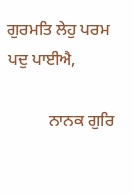ਗੁਰਮਤਿ ਲੇਹੁ ਪਰਮ ਪਦੁ ਪਾਈਐ,

          ਨਾਨਕ ਗੁਰਿ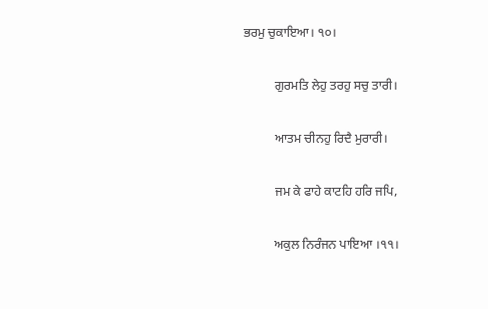ਭਰਮੁ ਚੁਕਾਇਆ। ੧੦।

          ਗੁਰਮਤਿ ਲੇਹੁ ਤਰਹੁ ਸਚੁ ਤਾਰੀ।

          ਆਤਮ ਚੀਨਹੁ ਰਿਦੈ ਮੁਰਾਰੀ।

          ਜਮ ਕੇ ਫਾਹੇ ਕਾਟਹਿ ਹਰਿ ਜਪਿ,

          ਅਕੁਲ ਨਿਰੰਜਨ ਪਾਇਆ ।੧੧।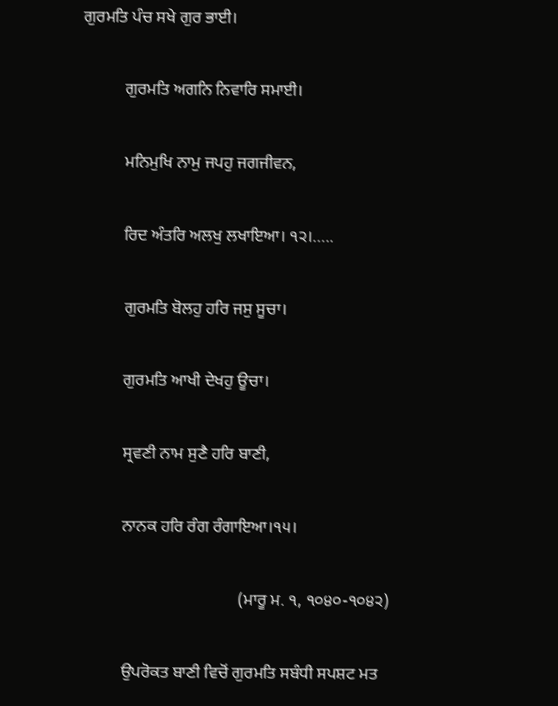ਗੁਰਮਤਿ ਪੰਚ ਸਖੇ ਗੁਰ ਭਾਈ।

          ਗੁਰਮਤਿ ਅਗਨਿ ਨਿਵਾਰਿ ਸਮਾਈ।

          ਮਨਿਮੁਖਿ ਨਾਮੁ ਜਪਹੁ ਜਗਜੀਵਨ,

          ਰਿਦ ਅੰਤਰਿ ਅਲਖੁ ਲਖਾਇਆ। ੧੨।…..

          ਗੁਰਮਤਿ ਬੋਲਹੁ ਹਰਿ ਜਸੁ ਸੂਚਾ।

          ਗੁਰਮਤਿ ਆਖੀ ਦੇਖਹੁ ਊਚਾ।

          ਸ੍ਰਵਣੀ ਨਾਮ ਸੁਣੈ ਹਰਿ ਬਾਣੀ,

          ਨਾਨਕ ਹਰਿ ਰੰਗ ਰੰਗਾਇਆ।੧੫।

                                      (ਮਾਰੂ ਮ. ੧, ੧੦੪੦-੧੦੪੨)

          ਉਪਰੋਕਤ ਬਾਣੀ ਵਿਚੋਂ ਗੁਰਮਤਿ ਸਬੰਧੀ ਸਪਸ਼ਟ ਮਤ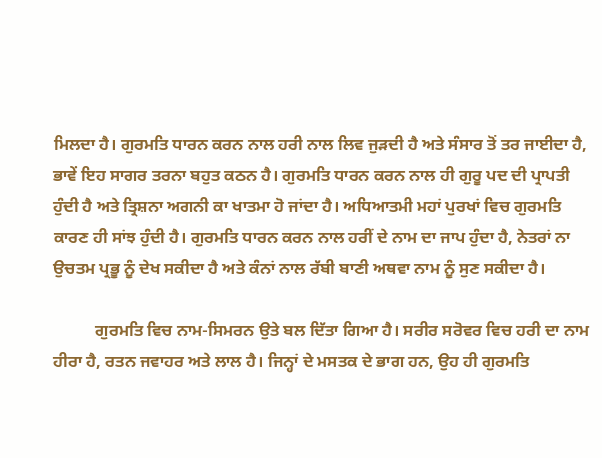ਮਿਲਦਾ ਹੈ। ਗੁਰਮਤਿ ਧਾਰਨ ਕਰਨ ਨਾਲ ਹਰੀ ਨਾਲ ਲਿਵ ਜੁੜਦੀ ਹੈ ਅਤੇ ਸੰਸਾਰ ਤੋਂ ਤਰ ਜਾਈਦਾ ਹੈ, ਭਾਵੇਂ ਇਹ ਸਾਗਰ ਤਰਨਾ ਬਹੁਤ ਕਠਨ ਹੈ। ਗੁਰਮਤਿ ਧਾਰਨ ਕਰਨ ਨਾਲ ਹੀ ਗੁਰੂ ਪਦ ਦੀ ਪ੍ਰਾਪਤੀ ਹੁੰਦੀ ਹੈ ਅਤੇ ਤ੍ਰਿਸ਼ਨਾ ਅਗਨੀ ਕਾ ਖਾਤਮਾ ਹੋ ਜਾਂਦਾ ਹੈ। ਅਧਿਆਤਮੀ ਮਹਾਂ ਪੁਰਖਾਂ ਵਿਚ ਗੁਰਮਤਿ ਕਾਰਣ ਹੀ ਸਾਂਝ ਹੁੰਦੀ ਹੈ। ਗੁਰਮਤਿ ਧਾਰਨ ਕਰਨ ਨਾਲ ਹਰੀਂ ਦੇ ਨਾਮ ਦਾ ਜਾਪ ਹੁੰਦਾ ਹੈ, ਨੇਤਰਾਂ ਨਾ ਉਚਤਮ ਪ੍ਰਭੂ ਨੂੰ ਦੇਖ ਸਕੀਦਾ ਹੈ ਅਤੇ ਕੰਨਾਂ ਨਾਲ ਰੱਬੀ ਬਾਣੀ ਅਥਵਾ ਨਾਮ ਨੂੰ ਸੁਣ ਸਕੀਦਾ ਹੈ।

          ਗੁਰਮਤਿ ਵਿਚ ਨਾਮ-ਸਿਮਰਨ ਉਤੇ ਬਲ ਦਿੱਤਾ ਗਿਆ ਹੈ। ਸਰੀਰ ਸਰੋਵਰ ਵਿਚ ਹਰੀ ਦਾ ਨਾਮ ਹੀਰਾ ਹੈ, ਰਤਨ ਜਵਾਹਰ ਅਤੇ ਲਾਲ ਹੈ। ਜਿਨ੍ਹਾਂ ਦੇ ਮਸਤਕ ਦੇ ਭਾਗ ਹਨ, ਉਹ ਹੀ ਗੁਰਮਤਿ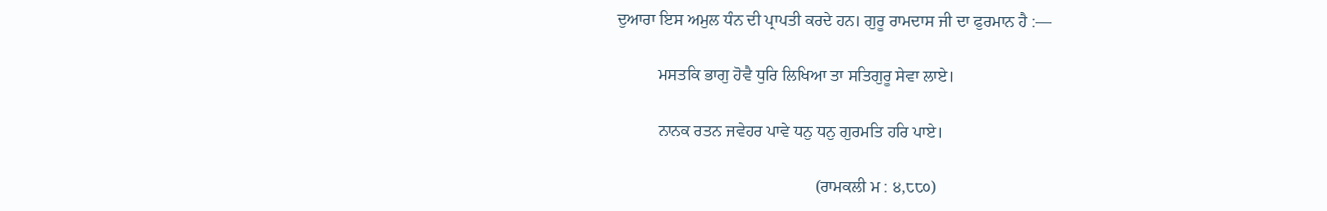ਦੁਆਰਾ ਇਸ ਅਮੁਲ ਧੰਨ ਦੀ ਪ੍ਰਾਪਤੀ ਕਰਦੇ ਹਨ। ਗੁਰੂ ਰਾਮਦਾਸ ਜੀ ਦਾ ਫੁਰਮਾਨ ਹੈ :––

          ਮਸਤਕਿ ਭਾਗੁ ਹੋਵੈ ਧੁਰਿ ਲਿਖਿਆ ਤਾ ਸਤਿਗੁਰੂ ਸੇਵਾ ਲਾਏ।

          ਨਾਨਕ ਰਤਨ ਜਵੇਹਰ ਪਾਵੇ ਧਨੁ ਧਨੁ ਗੁਰਮਤਿ ਹਰਿ ਪਾਏ।

                                                (ਰਾਮਕਲੀ ਮ : ੪,੮੮੦)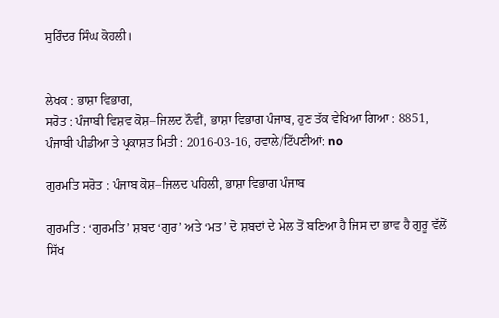ਸੁਰਿੰਦਰ ਸਿੰਘ ਕੋਹਲੀ।


ਲੇਖਕ : ਭਾਸ਼ਾ ਵਿਭਾਗ,
ਸਰੋਤ : ਪੰਜਾਬੀ ਵਿਸ਼ਵ ਕੋਸ਼–ਜਿਲਦ ਨੌਵੀਂ, ਭਾਸ਼ਾ ਵਿਭਾਗ ਪੰਜਾਬ, ਹੁਣ ਤੱਕ ਵੇਖਿਆ ਗਿਆ : 8851, ਪੰਜਾਬੀ ਪੀਡੀਆ ਤੇ ਪ੍ਰਕਾਸ਼ਤ ਮਿਤੀ : 2016-03-16, ਹਵਾਲੇ/ਟਿੱਪਣੀਆਂ: no

ਗੁਰਮਤਿ ਸਰੋਤ : ਪੰਜਾਬ ਕੋਸ਼–ਜਿਲਦ ਪਹਿਲੀ, ਭਾਸ਼ਾ ਵਿਭਾਗ ਪੰਜਾਬ

ਗੁਰਮਤਿ : ‘ਗੁਰਮਤਿ’ ਸ਼ਬਦ ‘ਗੁਰ’ ਅਤੇ ‘ਮਤ’ ਦੋ ਸ਼ਬਦਾਂ ਦੇ ਮੇਲ ਤੋਂ ਬਣਿਆ ਹੈ ਜਿਸ ਦਾ ਭਾਵ ਹੈ ਗੁਰੂ ਵੱਲੋਂ ਸਿੱਖ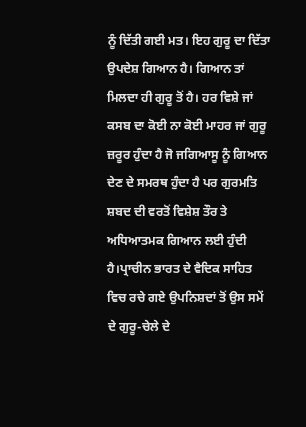ਨੂੰ ਦਿੱਤੀ ਗਈ ਮਤ। ਇਹ ਗੁਰੂ ਦਾ ਦਿੱਤਾ ਉਪਦੇਸ਼ ਗਿਆਨ ਹੈ। ਗਿਆਨ ਤਾਂ ਮਿਲਦਾ ਹੀ ਗੁਰੂ ਤੋਂ ਹੈ। ਹਰ ਵਿਸ਼ੇ ਜਾਂ ਕਸਬ ਦਾ ਕੋਈ ਨਾ ਕੋਈ ਮਾਹਰ ਜਾਂ ਗੁਰੂ ਜ਼ਰੂਰ ਹੁੰਦਾ ਹੈ ਜੋ ਜਗਿਆਸੂ ਨੂੰ ਗਿਆਨ ਦੇਣ ਦੇ ਸਮਰਥ ਹੁੰਦਾ ਹੈ ਪਰ ਗੁਰਮਤਿ ਸ਼ਬਦ ਦੀ ਵਰਤੋਂ ਵਿਸ਼ੇਸ਼ ਤੌਰ ਤੇ ਅਧਿਆਤਮਕ ਗਿਆਨ ਲਈ ਹੁੰਦੀ ਹੈ।ਪ੍ਰਾਚੀਨ ਭਾਰਤ ਦੇ ਵੈਦਿਕ ਸਾਹਿਤ ਵਿਚ ਰਚੇ ਗਏ ਉਪਨਿਸ਼ਦਾਂ ਤੋਂ ਉਸ ਸਮੇਂ ਦੇ ਗੁਰੂ-ਚੇਲੇ ਦੇ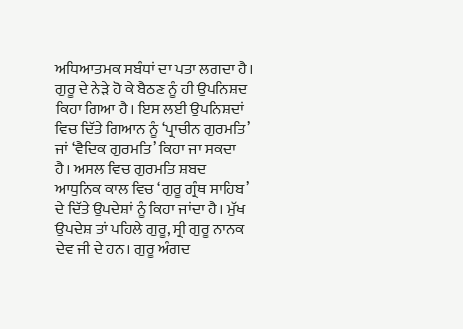ਅਧਿਆਤਮਕ ਸਬੰਧਾਂ ਦਾ ਪਤਾ ਲਗਦਾ ਹੈ। ਗੁਰੂ ਦੇ ਨੇੜੇ ਹੋ ਕੇ ਬੈਠਣ ਨੂੰ ਹੀ ਉਪਨਿਸ਼ਦ ਕਿਹਾ ਗਿਆ ਹੈ। ਇਸ ਲਈ ਉਪਨਿਸ਼ਦਾਂ ਵਿਚ ਦਿੱਤੇ ਗਿਆਨ ਨੂੰ ‘ਪ੍ਰਾਚੀਨ ਗੁਰਮਤਿ’ ਜਾਂ ‘ਵੈਦਿਕ ਗੁਰਮਤਿ’ ਕਿਹਾ ਜਾ ਸਕਦਾ ਹੈ। ਅਸਲ ਵਿਚ ਗੁਰਮਤਿ ਸ਼ਬਦ ਆਧੁਨਿਕ ਕਾਲ ਵਿਚ ‘ਗੁਰੂ ਗ੍ਰੰਥ ਸਾਹਿਬ’ ਦੇ ਦਿੱਤੇ ਉਪਦੇਸ਼ਾਂ ਨੂੰ ਕਿਹਾ ਜਾਂਦਾ ਹੈ। ਮੁੱਖ ਉਪਦੇਸ਼ ਤਾਂ ਪਹਿਲੇ ਗੁਰੂ, ਸ੍ਰੀ ਗੁਰੂ ਨਾਨਕ ਦੇਵ ਜੀ ਦੇ ਹਨ। ਗੁਰੂ ਅੰਗਦ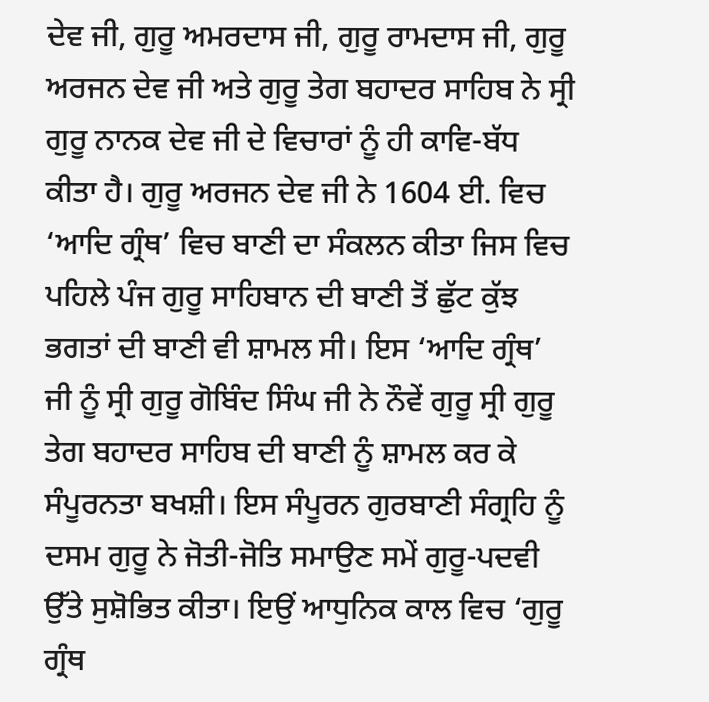ਦੇਵ ਜੀ, ਗੁਰੂ ਅਮਰਦਾਸ ਜੀ, ਗੁਰੂ ਰਾਮਦਾਸ ਜੀ, ਗੁਰੂ ਅਰਜਨ ਦੇਵ ਜੀ ਅਤੇ ਗੁਰੂ ਤੇਗ ਬਹਾਦਰ ਸਾਹਿਬ ਨੇ ਸ੍ਰੀ ਗੁਰੂ ਨਾਨਕ ਦੇਵ ਜੀ ਦੇ ਵਿਚਾਰਾਂ ਨੂੰ ਹੀ ਕਾਵਿ-ਬੱਧ ਕੀਤਾ ਹੈ। ਗੁਰੂ ਅਰਜਨ ਦੇਵ ਜੀ ਨੇ 1604 ਈ. ਵਿਚ ‘ਆਦਿ ਗ੍ਰੰਥ’ ਵਿਚ ਬਾਣੀ ਦਾ ਸੰਕਲਨ ਕੀਤਾ ਜਿਸ ਵਿਚ ਪਹਿਲੇ ਪੰਜ ਗੁਰੂ ਸਾਹਿਬਾਨ ਦੀ ਬਾਣੀ ਤੋਂ ਛੁੱਟ ਕੁੱਝ ਭਗਤਾਂ ਦੀ ਬਾਣੀ ਵੀ ਸ਼ਾਮਲ ਸੀ। ਇਸ ‘ਆਦਿ ਗ੍ਰੰਥ’ ਜੀ ਨੂੰ ਸ੍ਰੀ ਗੁਰੂ ਗੋਬਿੰਦ ਸਿੰਘ ਜੀ ਨੇ ਨੌਵੇਂ ਗੁਰੂ ਸ੍ਰੀ ਗੁਰੂ ਤੇਗ ਬਹਾਦਰ ਸਾਹਿਬ ਦੀ ਬਾਣੀ ਨੂੰ ਸ਼ਾਮਲ ਕਰ ਕੇ ਸੰਪੂਰਨਤਾ ਬਖਸ਼ੀ। ਇਸ ਸੰਪੂਰਨ ਗੁਰਬਾਣੀ ਸੰਗ੍ਰਹਿ ਨੂੰ ਦਸਮ ਗੁਰੂ ਨੇ ਜੋਤੀ-ਜੋਤਿ ਸਮਾਉਣ ਸਮੇਂ ਗੁਰੂ-ਪਦਵੀ ਉੱਤੇ ਸੁਸ਼ੋਭਿਤ ਕੀਤਾ। ਇਉਂ ਆਧੁਨਿਕ ਕਾਲ ਵਿਚ ‘ਗੁਰੂ ਗ੍ਰੰਥ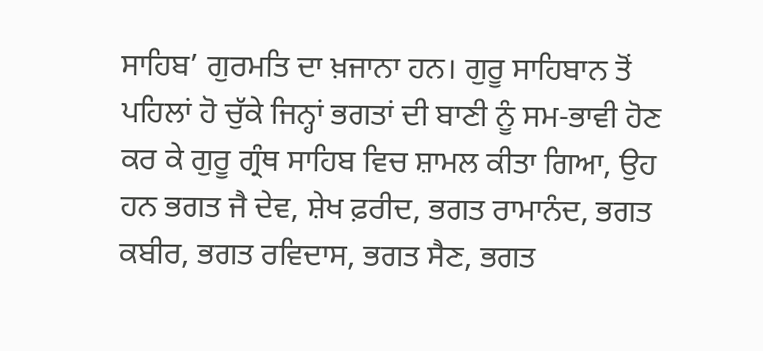ਸਾਹਿਬ’ ਗੁਰਮਤਿ ਦਾ ਖ਼ਜਾਨਾ ਹਨ। ਗੁਰੂ ਸਾਹਿਬਾਨ ਤੋਂ ਪਹਿਲਾਂ ਹੋ ਚੁੱਕੇ ਜਿਨ੍ਹਾਂ ਭਗਤਾਂ ਦੀ ਬਾਣੀ ਨੂੰ ਸਮ-ਭਾਵੀ ਹੋਣ ਕਰ ਕੇ ਗੁਰੂ ਗ੍ਰੰਥ ਸਾਹਿਬ ਵਿਚ ਸ਼ਾਮਲ ਕੀਤਾ ਗਿਆ, ਉਹ ਹਨ ਭਗਤ ਜੈ ਦੇਵ, ਸ਼ੇਖ ਫ਼ਰੀਦ, ਭਗਤ ਰਾਮਾਨੰਦ, ਭਗਤ ਕਬੀਰ, ਭਗਤ ਰਵਿਦਾਸ, ਭਗਤ ਸੈਣ, ਭਗਤ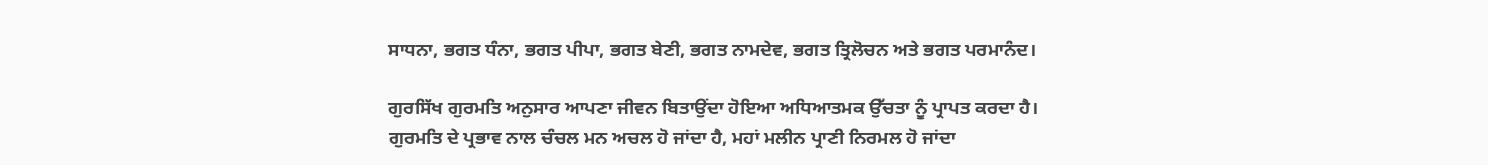ਸਾਧਨਾ, ਭਗਤ ਧੰਨਾ, ਭਗਤ ਪੀਪਾ, ਭਗਤ ਬੇਣੀ, ਭਗਤ ਨਾਮਦੇਵ, ਭਗਤ ਤ੍ਰਿਲੋਚਨ ਅਤੇ ਭਗਤ ਪਰਮਾਨੰਦ।

ਗੁਰਸਿੱਖ ਗੁਰਮਤਿ ਅਨੁਸਾਰ ਆਪਣਾ ਜੀਵਨ ਬਿਤਾਉਂਦਾ ਹੋਇਆ ਅਧਿਆਤਮਕ ਉੱਚਤਾ ਨੂੰ ਪ੍ਰਾਪਤ ਕਰਦਾ ਹੈ। ਗੁਰਮਤਿ ਦੇ ਪ੍ਰਭਾਵ ਨਾਲ ਚੰਚਲ ਮਨ ਅਚਲ ਹੋ ਜਾਂਦਾ ਹੈ, ਮਹਾਂ ਮਲੀਨ ਪ੍ਰਾਣੀ ਨਿਰਮਲ ਹੋ ਜਾਂਦਾ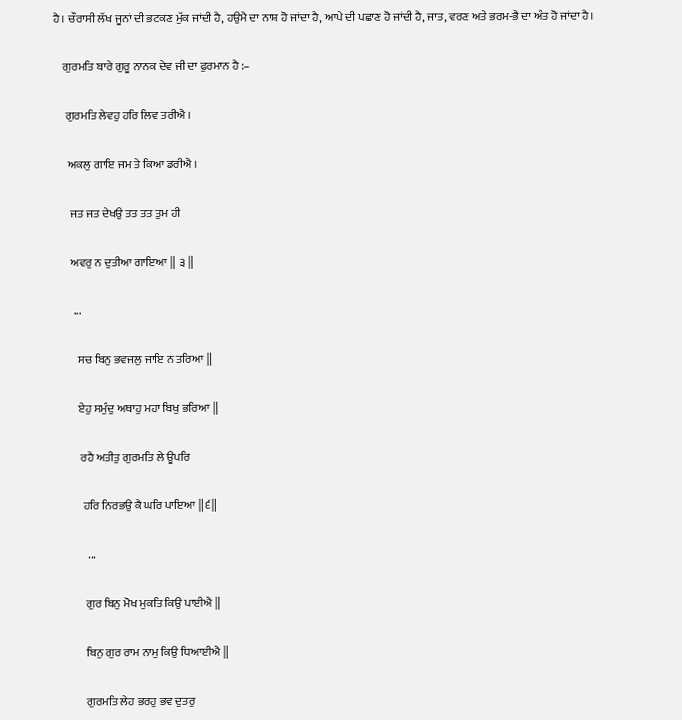ਹੈ। ਚੌਰਾਸੀ ਲੱਖ ਜੂਨਾਂ ਦੀ ਭਟਕਣ ਮੁੱਕ ਜਾਂਦੀ ਹੈ, ਹਉਮੈ ਦਾ ਨਾਸ਼ ਹੋ ਜਾਂਦਾ ਹੈ, ਆਪੇ ਦੀ ਪਛਾਣ ਹੋ ਜਾਂਦੀ ਹੈ, ਜਾਤ, ਵਰਣ ਅਤੇ ਭਰਮ-ਭੈ ਦਾ ਅੰਤ ਹੋ ਜਾਂਦਾ ਹੈ।

    ਗੁਰਮਤਿ ਬਾਰੇ ਗੁਰੂ ਨਾਨਕ ਦੇਵ ਜੀ ਦਾ ਫੁਰਮਾਨ ਹੈ :–

     ਗੁਰਮਤਿ ਲੇਵਹੁ ਹਰਿ ਲਿਵ ਤਰੀਐ ।

      ਅਕਲੁ ਗਾਇ ਜਮ ਤੇ ਕਿਆ ਡਰੀਐ ।

       ਜਤ ਜਤ ਦੇਖਉ ਤਤ ਤਤ ਤੁਮ ਹੀ

       ਅਵਰੁ ਨ ਦੁਤੀਆ ਗਾਇਆ ‖ ੩ ‖

        ...

          ਸਚ ਬਿਨੁ ਭਵਜਲੁ ਜਾਇ ਨ ਤਰਿਆ ‖

          ਏਹੁ ਸਮੁੰਦੁ ਅਥਾਹੁ ਮਹਾ ਬਿਖੁ ਭਰਿਆ ‖

           ਰਹੈ ਅਤੀਤੁ ਗੁਰਮਤਿ ਲੇ ਊਪਰਿ

            ਹਰਿ ਨਿਰਭਉ ਕੈ ਘਰਿ ਪਾਇਆ ‖੬‖

              ...

             ਗੁਰ ਬਿਨੁ ਮੋਖ ਮੁਕਤਿ ਕਿਉ ਪਾਈਐ ‖

             ਬਿਨੁ ਗੁਰ ਰਾਮ ਨਾਮੁ ਕਿਉ ਧਿਆਈਐ ‖

             ਗੁਰਮਤਿ ਲੇਹ ਭਰਹੁ ਭਵ ਦੁਤਰੁ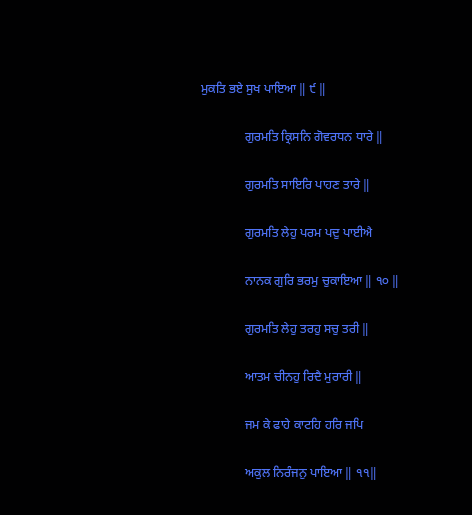ਮੁਕਤਿ ਭਏ ਸੁਖ ਪਾਇਆ ‖ ੯ ‖

              ਗੁਰਮਤਿ ਕ੍ਰਿਸਨਿ ਗੋਵਰਧਨ ਧਾਰੇ ‖

              ਗੁਰਮਤਿ ਸਾਇਰਿ ਪਾਹਣ ਤਾਰੇ ‖

              ਗੁਰਮਤਿ ਲੇਹੁ ਪਰਮ ਪਦੁ ਪਾਈਐ

              ਨਾਨਕ ਗੁਰਿ ਭਰਮੁ ਚੁਕਾਇਆ ‖ ੧੦ ‖

              ਗੁਰਮਤਿ ਲੇਹੁ ਤਰਹੁ ਸਚੁ ਤਰੀ ‖

              ਆਤਮ ਚੀਨਹੁ ਰਿਦੈ ਮੁਰਾਰੀ ‖

              ਜਮ ਕੇ ਫਾਹੇ ਕਾਟਹਿ ਹਰਿ ਜਪਿ

              ਅਕੁਲ ਨਿਰੰਜਨੁ ਪਾਇਆ ‖ ੧੧‖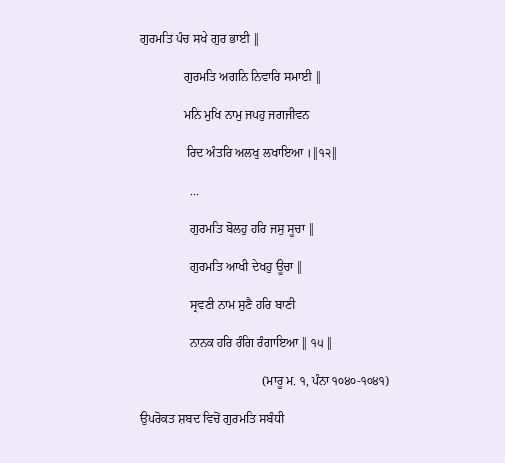ਗੁਰਮਤਿ ਪੰਚ ਸਖੇ ਗੁਰ ਭਾਈ ‖

              ਗੁਰਮਤਿ ਅਗਨਿ ਨਿਵਾਰਿ ਸਮਾਈ ‖

              ਮਨਿ ਮੁਖਿ ਨਾਮੁ ਜਪਹੁ ਜਗਜੀਵਨ

               ਰਿਦ ਅੰਤਰਿ ਅਲਖੁ ਲਖਾਇਆ ।‖੧੨‖

                ...

                ਗੁਰਮਤਿ ਬੋਲਹੁ ਹਰਿ ਜਸੁ ਸੂਚਾ ‖

                ਗੁਰਮਤਿ ਆਖੀ ਦੇਖਹੁ ਊਚਾ ‖

                ਸ੍ਰਵਣੀ ਨਾਮ ਸੁਣੈ ਹਰਿ ਬਾਣੀ

                ਨਾਨਕ ਹਰਿ ਰੰਗਿ ਰੰਗਾਇਆ ‖ ੧੫ ‖

                                       (ਮਾਰੂ ਮ. ੧, ਪੰਨਾ ੧੦੪੦-੧੦੪੧)

ਉਪਰੋਕਤ ਸ਼ਬਦ ਵਿਚੋਂ ਗੁਰਮਤਿ ਸਬੰਧੀ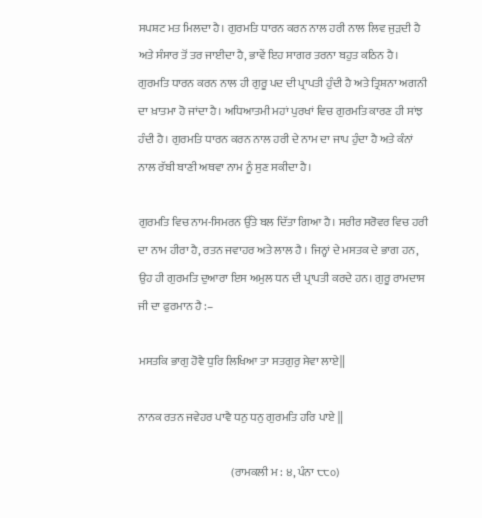ਸਪਸ਼ਟ ਮਤ ਮਿਲਦਾ ਹੈ। ਗੁਰਮਤਿ ਧਾਰਨ ਕਰਨ ਨਾਲ ਹਰੀ ਨਾਲ ਲਿਵ ਜੁੜਦੀ ਹੈ ਅਤੇ ਸੰਸਾਰ ਤੋਂ ਤਰ ਜਾਈਦਾ ਹੈ, ਭਾਵੇਂ ਇਹ ਸਾਗਰ ਤਰਨਾ ਬਹੁਤ ਕਠਿਨ ਹੈ। ਗੁਰਮਤਿ ਧਾਰਨ ਕਰਨ ਨਾਲ ਹੀ ਗੁਰੂ ਪਦ ਦੀ ਪ੍ਰਾਪਤੀ ਹੁੰਦੀ ਹੈ ਅਤੇ ਤ੍ਰਿਸ਼ਨਾ ਅਗਨੀ ਦਾ ਖ਼ਾਤਮਾ ਹੋ ਜਾਂਦਾ ਹੈ। ਅਧਿਆਤਮੀ ਮਹਾਂ ਪੁਰਖਾਂ ਵਿਚ ਗੁਰਮਤਿ ਕਾਰਣ ਹੀ ਸਾਂਝ ਹੰਦੀ ਹੈ। ਗੁਰਮਤਿ ਧਾਰਨ ਕਰਨ ਨਾਲ ਹਰੀ ਦੇ ਨਾਮ ਦਾ ਜਾਪ ਹੁੰਦਾ ਹੈ ਅਤੇ ਕੰਨਾਂ ਨਾਲ ਰੱਬੀ ਬਾਣੀ ਅਥਵਾ ਨਾਮ ਨੂੰ ਸੁਣ ਸਕੀਦਾ ਹੈ।

ਗੁਰਮਤਿ ਵਿਚ ਨਾਮ-ਸਿਮਰਨ ਉੱਤੇ ਬਲ ਦਿੱਤਾ ਗਿਆ ਹੈ। ਸਰੀਰ ਸਰੋਵਰ ਵਿਚ ਹਰੀ ਦਾ ਨਾਮ ਹੀਰਾ ਹੈ, ਰਤਨ ਜਵਾਹਰ ਅਤੇ ਲਾਲ ਹੈ । ਜਿਨ੍ਹਾਂ ਦੇ ਮਸਤਕ ਦੇ ਭਾਗ ਹਨ, ਉਹ ਹੀ ਗੁਰਮਤਿ ਦੁਆਰਾ ਇਸ ਅਮੁਲ ਧਨ ਦੀ ਪ੍ਰਾਪਤੀ ਕਰਦੇ ਹਨ। ਗੁਰੂ ਰਾਮਦਾਸ ਜੀ ਦਾ ਫੁਰਮਾਨ ਹੈ :–

ਮਸਤਕਿ ਭਾਗੁ ਹੋਵੈ ਧੁਰਿ ਲਿਖਿਆ ਤਾ ਸਤਗੁਰੁ ਸੇਵਾ ਲਾਏ‖

ਨਾਨਕ ਰਤਨ ਜਵੇਹਰ ਪਾਵੈ ਧਨੁ ਧਨੁ ਗੁਰਮਤਿ ਹਰਿ ਪਾਏ ‖

                                         (ਰਾਮਕਲੀ ਮ : ੪, ਪੰਨਾ ੮੮੦)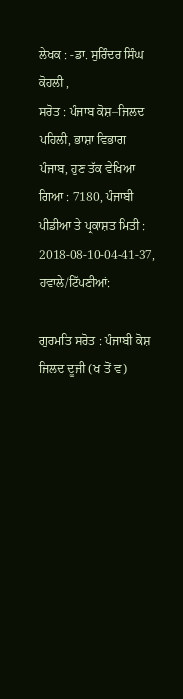ਲੇਖਕ : -ਡਾ. ਸੁਰਿੰਦਰ ਸਿੰਘ ਕੋਹਲੀ ,
ਸਰੋਤ : ਪੰਜਾਬ ਕੋਸ਼–ਜਿਲਦ ਪਹਿਲੀ, ਭਾਸ਼ਾ ਵਿਭਾਗ ਪੰਜਾਬ, ਹੁਣ ਤੱਕ ਵੇਖਿਆ ਗਿਆ : 7180, ਪੰਜਾਬੀ ਪੀਡੀਆ ਤੇ ਪ੍ਰਕਾਸ਼ਤ ਮਿਤੀ : 2018-08-10-04-41-37, ਹਵਾਲੇ/ਟਿੱਪਣੀਆਂ:

ਗੁਰਮਤਿ ਸਰੋਤ : ਪੰਜਾਬੀ ਕੋਸ਼ ਜਿਲਦ ਦੂਜੀ (ਖ ਤੋਂ ਵ)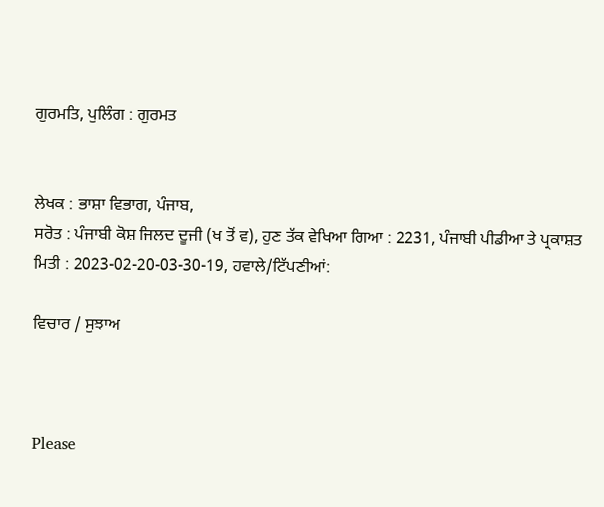ਗੁਰਮਤਿ, ਪੁਲਿੰਗ : ਗੁਰਮਤ


ਲੇਖਕ : ਭਾਸ਼ਾ ਵਿਭਾਗ, ਪੰਜਾਬ,
ਸਰੋਤ : ਪੰਜਾਬੀ ਕੋਸ਼ ਜਿਲਦ ਦੂਜੀ (ਖ ਤੋਂ ਵ), ਹੁਣ ਤੱਕ ਵੇਖਿਆ ਗਿਆ : 2231, ਪੰਜਾਬੀ ਪੀਡੀਆ ਤੇ ਪ੍ਰਕਾਸ਼ਤ ਮਿਤੀ : 2023-02-20-03-30-19, ਹਵਾਲੇ/ਟਿੱਪਣੀਆਂ:

ਵਿਚਾਰ / ਸੁਝਾਅ



Please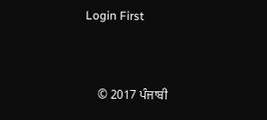Login First


    © 2017 ਪੰਜਾਬੀ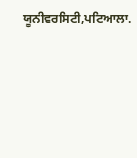ਯੂਨੀਵਰਸਿਟੀ,ਪਟਿਆਲਾ.